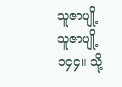သူဇာပျို့
သူဇာပျို့
၁၄၄။ သို့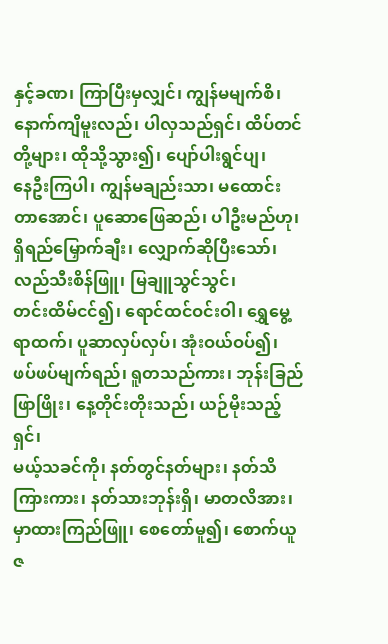နှင့်ခဏ၊ ကြာပြီးမှလျှင်၊ ကျွန်မမျက်စိ၊
နောက်ကျိမူးလည်၊ ပါလှသည်ရှင်၊ ထိပ်တင်တို့များ၊ ထိုသို့သွား၍၊ ပျော်ပါးရွင်ပျ၊
နေဦးကြပါ၊ ကျွန်မချည်းသာ၊ မထောင်းတာအောင်၊ ပူဆောဖြေဆည်၊ ပါဦးမည်ဟု၊
ရှိရည်မြှောက်ချီး၊ လျှောက်ဆိုပြီးသော်၊ လည်သီးစိန်ဖြူ၊ မြချူသွင်သွင်၊
တင်းထိမ်ငင်၍၊ ရောင်ထင်ဝင်းဝါ၊ ရွှေမွေ့ရာထက်၊ ပူဆာလှပ်လှပ်၊ အုံးဝယ်ဝပ်၍၊
ဖပ်ဖပ်မျက်ရည်၊ ရူတသည်ကား၊ ဘုန်းခြည်ဖြာဖြိုး၊ နေ့တိုင်းတိုးသည်၊ ယဉ်မိုးသည့်ရှင်၊
မယ့်သခင်ကို၊ နတ်တွင်နတ်များ၊ နတ်သိကြားကား၊ နတ်သားဘုန်းရှိ၊ မာတလိအား၊
မှာထားကြည်ဖြူ၊ စေတော်မူ၍၊ စောက်ယူဇ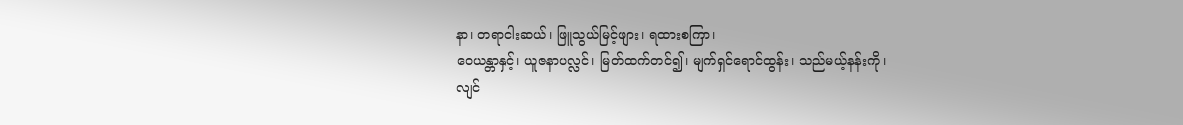နာ၊ တရာငါးဆယ်၊ ဖြူသွယ်မြင့်ဖျား၊ ရထားစကြာ၊
ဝေယန္တာနှင့်၊ ယူဇနာပလ္လင်၊ မြတ်ထက်တင်၍၊ မျက်ရှင်ရောင်ထွန်း၊ သည်မယ့်နန်းကို၊
လျင်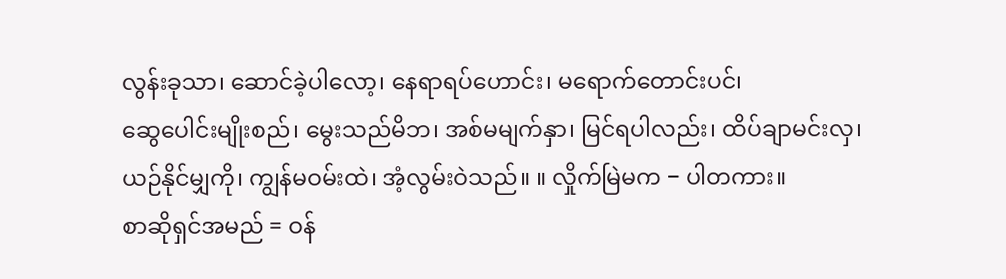လွန်းခုသာ၊ ဆောင်ခဲ့ပါလော့၊ နေရာရပ်ဟောင်း၊ မရောက်တောင်းပင်၊
ဆွေပေါင်းမျိုးစည်၊ မွေးသည်မိဘ၊ အစ်မမျက်နှာ၊ မြင်ရပါလည်း၊ ထိပ်ချာမင်းလှ၊
ယဉ်နိုင်မျှကို၊ ကျွန်မဝမ်းထဲ၊ အံ့လွမ်းဝဲသည်။ ။ လှိုက်မြဲမက − ပါတကား။
စာဆိုရှင်အမည် = ဝန်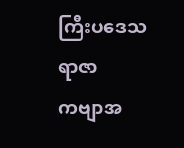ကြီးပဒေသရာဇာ
ကဗျာအ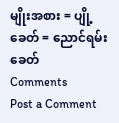မျိုးအစား = ပျို့
ခေတ် = ညောင်ရမ်းခေတ်
Comments
Post a Comment